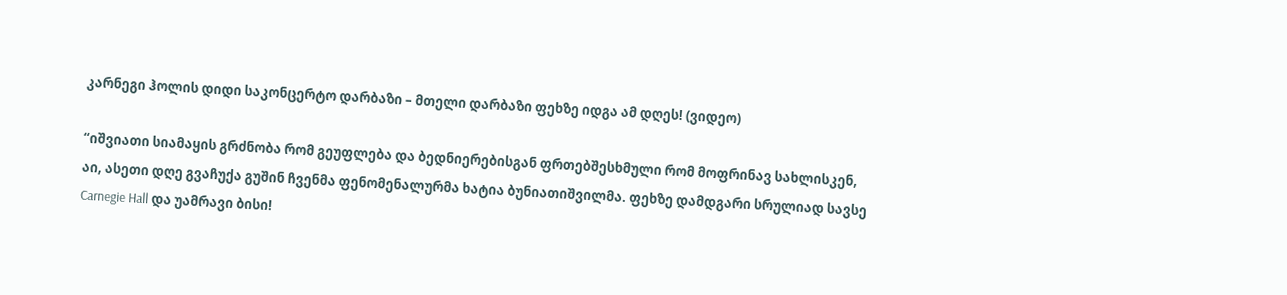კარნეგი ჰოლის დიდი საკონცერტო დარბაზი – მთელი დარბაზი ფეხზე იდგა ამ დღეს! (ვიდეო)

“იშვიათი სიამაყის გრძნობა რომ გეუფლება და ბედნიერებისგან ფრთებშესხმული რომ მოფრინავ სახლისკენ, აი, ასეთი დღე გვაჩუქა გუშინ ჩვენმა ფენომენალურმა ხატია ბუნიათიშვილმა. ფეხზე დამდგარი სრულიად სავსე Carnegie Hall და უამრავი ბისი!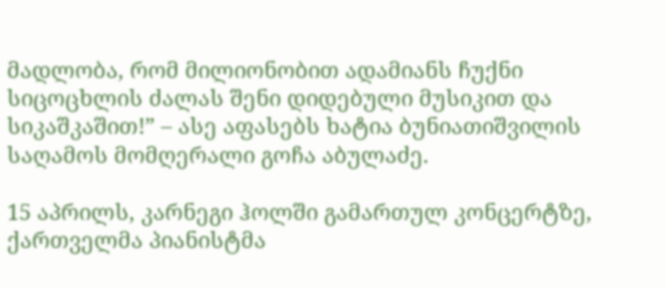მადლობა, რომ მილიონობით ადამიანს ჩუქნი სიცოცხლის ძალას შენი დიდებული მუსიკით და სიკაშკაშით!” – ასე აფასებს ხატია ბუნიათიშვილის საღამოს მომღერალი გოჩა აბულაძე.

15 აპრილს, კარნეგი ჰოლში გამართულ კონცერტზე, ქართველმა პიანისტმა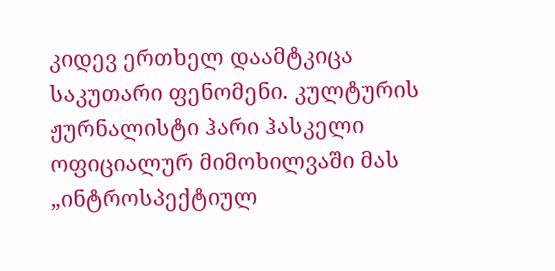კიდევ ერთხელ დაამტკიცა საკუთარი ფენომენი. კულტურის ჟურნალისტი ჰარი ჰასკელი ოფიციალურ მიმოხილვაში მას „ინტროსპექტიულ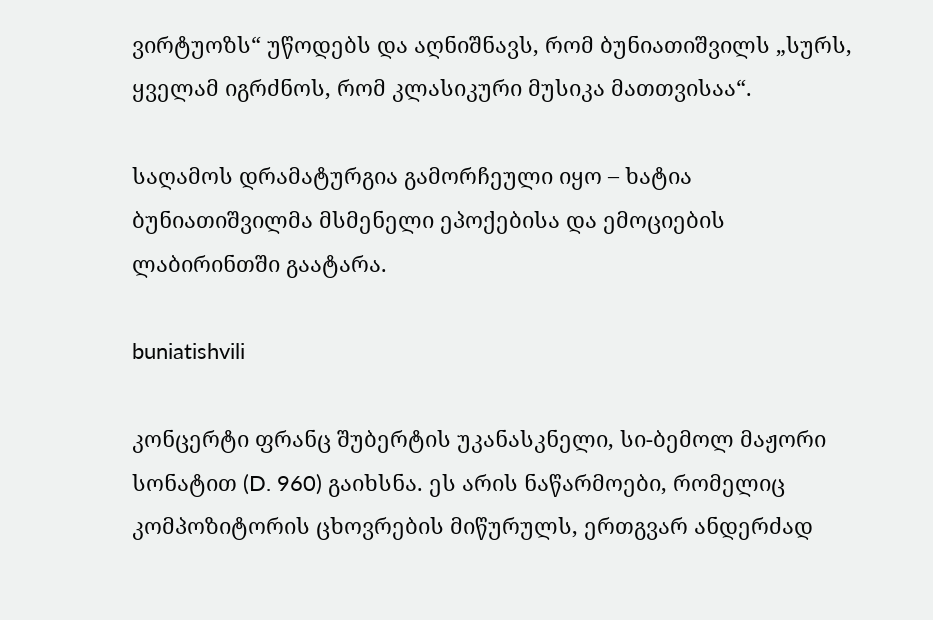ვირტუოზს“ უწოდებს და აღნიშნავს, რომ ბუნიათიშვილს „სურს, ყველამ იგრძნოს, რომ კლასიკური მუსიკა მათთვისაა“.

საღამოს დრამატურგია გამორჩეული იყო – ხატია ბუნიათიშვილმა მსმენელი ეპოქებისა და ემოციების ლაბირინთში გაატარა.

buniatishvili

კონცერტი ფრანც შუბერტის უკანასკნელი, სი-ბემოლ მაჟორი სონატით (D. 960) გაიხსნა. ეს არის ნაწარმოები, რომელიც კომპოზიტორის ცხოვრების მიწურულს, ერთგვარ ანდერძად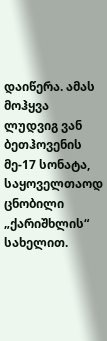დაიწერა. ამას მოჰყვა ლუდვიგ ვან ბეთჰოვენის მე-17 სონატა, საყოველთაოდ ცნობილი „ქარიშხლის“ სახელით.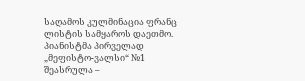საღამოს კულმინაცია ფრანც ლისტის სამყაროს დაეთმო. პიანისტმა პირველად „მეფისტო-ვალსი“ №1 შეასრულა –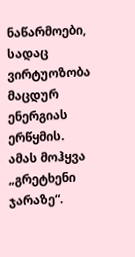ნაწარმოები, სადაც ვირტუოზობა მაცდურ ენერგიას ერწყმის. ამას მოჰყვა „გრეტხენი ჯარაზე“.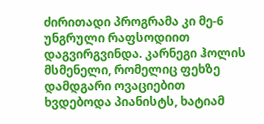ძირითადი პროგრამა კი მე-6 უნგრული რაფსოდიით დაგვირგვინდა. კარნეგი ჰოლის მსმენელი, რომელიც ფეხზე დამდგარი ოვაციებით ხვდებოდა პიანისტს, ხატიამ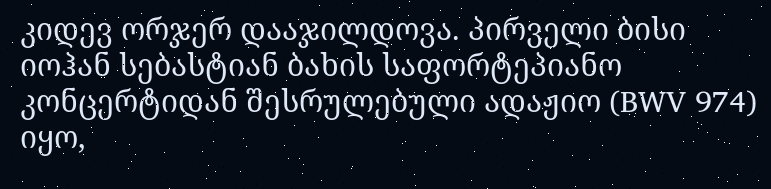კიდევ ორჯერ დააჯილდოვა. პირველი ბისი იოჰან სებასტიან ბახის საფორტეპიანო კონცერტიდან შესრულებული ადაჟიო (BWV 974) იყო,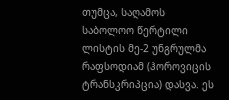თუმცა, საღამოს საბოლოო წერტილი ლისტის მე-2 უნგრულმა რაფსოდიამ (ჰოროვიცის ტრანსკრიპცია) დასვა. ეს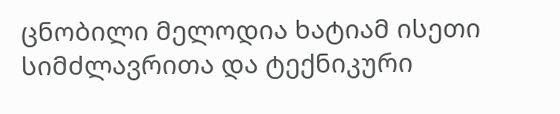ცნობილი მელოდია ხატიამ ისეთი სიმძლავრითა და ტექნიკური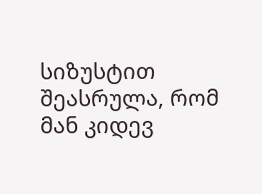სიზუსტით შეასრულა, რომ მან კიდევ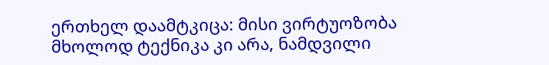ერთხელ დაამტკიცა: მისი ვირტუოზობა მხოლოდ ტექნიკა კი არა, ნამდვილი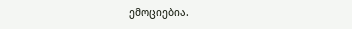ემოციებია.